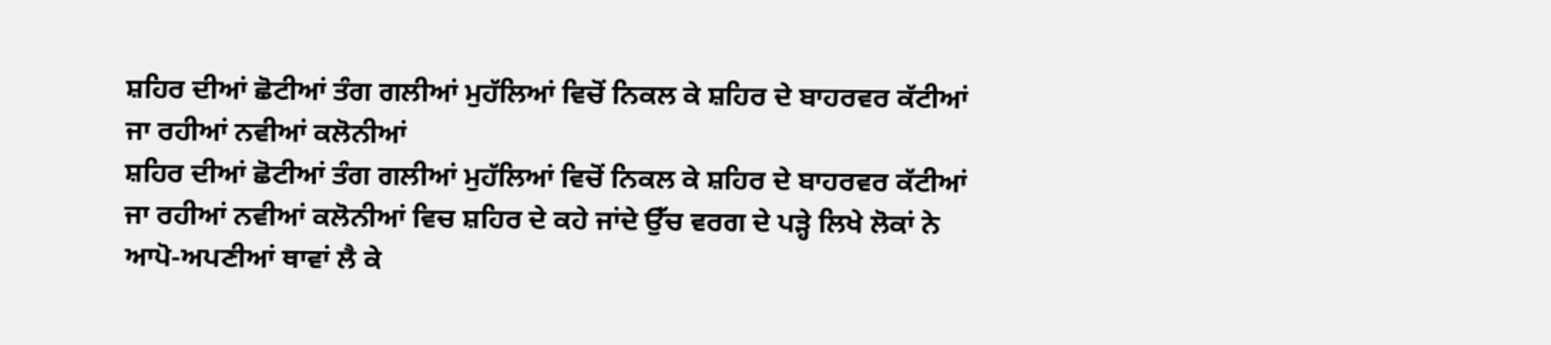ਸ਼ਹਿਰ ਦੀਆਂ ਛੋਟੀਆਂ ਤੰਗ ਗਲੀਆਂ ਮੁਹੱਲਿਆਂ ਵਿਚੋਂ ਨਿਕਲ ਕੇ ਸ਼ਹਿਰ ਦੇ ਬਾਹਰਵਰ ਕੱਟੀਆਂ ਜਾ ਰਹੀਆਂ ਨਵੀਆਂ ਕਲੋਨੀਆਂ
ਸ਼ਹਿਰ ਦੀਆਂ ਛੋਟੀਆਂ ਤੰਗ ਗਲੀਆਂ ਮੁਹੱਲਿਆਂ ਵਿਚੋਂ ਨਿਕਲ ਕੇ ਸ਼ਹਿਰ ਦੇ ਬਾਹਰਵਰ ਕੱਟੀਆਂ ਜਾ ਰਹੀਆਂ ਨਵੀਆਂ ਕਲੋਨੀਆਂ ਵਿਚ ਸ਼ਹਿਰ ਦੇ ਕਹੇ ਜਾਂਦੇ ਉੱਚ ਵਰਗ ਦੇ ਪੜ੍ਹੇ ਲਿਖੇ ਲੋਕਾਂ ਨੇ ਆਪੋ-ਅਪਣੀਆਂ ਥਾਵਾਂ ਲੈ ਕੇ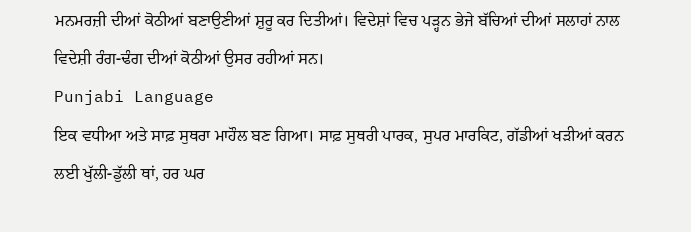ਮਨਮਰਜ਼ੀ ਦੀਆਂ ਕੋਠੀਆਂ ਬਣਾਉਣੀਆਂ ਸ਼ੁਰੂ ਕਰ ਦਿਤੀਆਂ। ਵਿਦੇਸ਼ਾਂ ਵਿਚ ਪੜ੍ਹਨ ਭੇਜੇ ਬੱਚਿਆਂ ਦੀਆਂ ਸਲਾਹਾਂ ਨਾਲ ਵਿਦੇਸ਼ੀ ਰੰਗ-ਢੰਗ ਦੀਆਂ ਕੋਠੀਆਂ ਉਸਰ ਰਹੀਆਂ ਸਨ।
Punjabi Language
ਇਕ ਵਧੀਆ ਅਤੇ ਸਾਫ਼ ਸੁਥਰਾ ਮਾਹੌਲ ਬਣ ਗਿਆ। ਸਾਫ਼ ਸੁਥਰੀ ਪਾਰਕ, ਸੁਪਰ ਮਾਰਕਿਟ, ਗੱਡੀਆਂ ਖੜੀਆਂ ਕਰਨ ਲਈ ਖੁੱਲੀ-ਡੁੱਲੀ ਥਾਂ, ਹਰ ਘਰ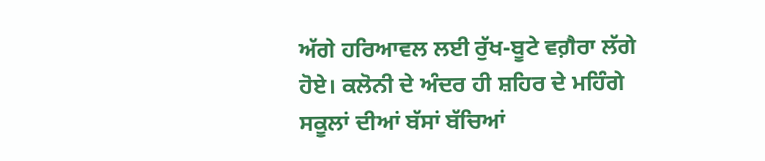ਅੱਗੇ ਹਰਿਆਵਲ ਲਈ ਰੁੱਖ-ਬੂਟੇ ਵਗ਼ੈਰਾ ਲੱਗੇ ਹੋਏ। ਕਲੋਨੀ ਦੇ ਅੰਦਰ ਹੀ ਸ਼ਹਿਰ ਦੇ ਮਹਿੰਗੇ ਸਕੂਲਾਂ ਦੀਆਂ ਬੱਸਾਂ ਬੱਚਿਆਂ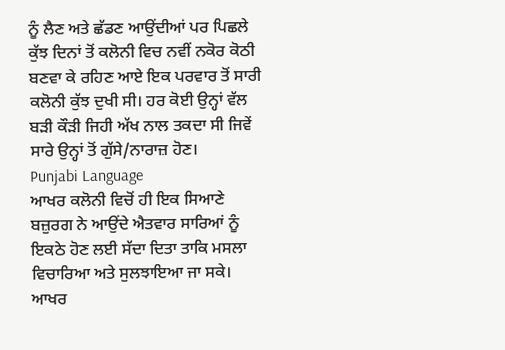ਨੂੰ ਲੈਣ ਅਤੇ ਛੱਡਣ ਆਉਂਦੀਆਂ ਪਰ ਪਿਛਲੇ ਕੁੱਝ ਦਿਨਾਂ ਤੋਂ ਕਲੋਨੀ ਵਿਚ ਨਵੀਂ ਨਕੋਰ ਕੋਠੀ ਬਣਵਾ ਕੇ ਰਹਿਣ ਆਏ ਇਕ ਪਰਵਾਰ ਤੋਂ ਸਾਰੀ ਕਲੋਨੀ ਕੁੱਝ ਦੁਖੀ ਸੀ। ਹਰ ਕੋਈ ਉਨ੍ਹਾਂ ਵੱਲ ਬੜੀ ਕੌੜੀ ਜਿਹੀ ਅੱਖ ਨਾਲ ਤਕਦਾ ਸੀ ਜਿਵੇਂ ਸਾਰੇ ਉਨ੍ਹਾਂ ਤੋਂ ਗੁੱਸੇ/ਨਾਰਾਜ਼ ਹੋਣ।
Punjabi Language
ਆਖਰ ਕਲੋਨੀ ਵਿਚੋਂ ਹੀ ਇਕ ਸਿਆਣੇ ਬਜ਼ੁਰਗ ਨੇ ਆਉਂਦੇ ਐਤਵਾਰ ਸਾਰਿਆਂ ਨੂੰ ਇਕਠੇ ਹੋਣ ਲਈ ਸੱਦਾ ਦਿਤਾ ਤਾਕਿ ਮਸਲਾ ਵਿਚਾਰਿਆ ਅਤੇ ਸੁਲਝਾਇਆ ਜਾ ਸਕੇ। ਆਖਰ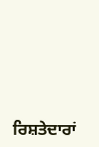ਰਿਸ਼ਤੇਦਾਰਾਂ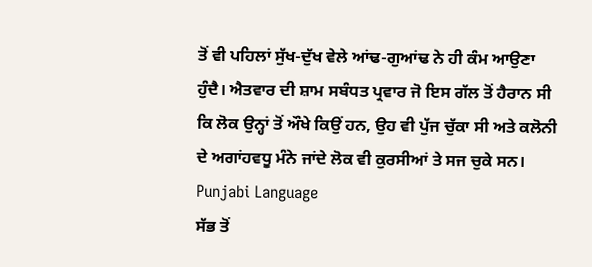ਤੋਂ ਵੀ ਪਹਿਲਾਂ ਸੁੱਖ-ਦੁੱਖ ਵੇਲੇ ਆਂਢ-ਗੁਆਂਢ ਨੇ ਹੀ ਕੰਮ ਆਉਣਾ ਹੁੰਦੈ। ਐਤਵਾਰ ਦੀ ਸ਼ਾਮ ਸਬੰਧਤ ਪ੍ਰਵਾਰ ਜੋ ਇਸ ਗੱਲ ਤੋਂ ਹੈਰਾਨ ਸੀ ਕਿ ਲੋਕ ਉਨ੍ਹਾਂ ਤੋਂ ਔਖੇ ਕਿਉਂ ਹਨ, ਉਹ ਵੀ ਪੁੱਜ ਚੁੱਕਾ ਸੀ ਅਤੇ ਕਲੋਨੀ ਦੇ ਅਗਾਂਹਵਧੂ ਮੰਨੇ ਜਾਂਦੇ ਲੋਕ ਵੀ ਕੁਰਸੀਆਂ ਤੇ ਸਜ ਚੁਕੇ ਸਨ।
Punjabi Language
ਸੱਭ ਤੋਂ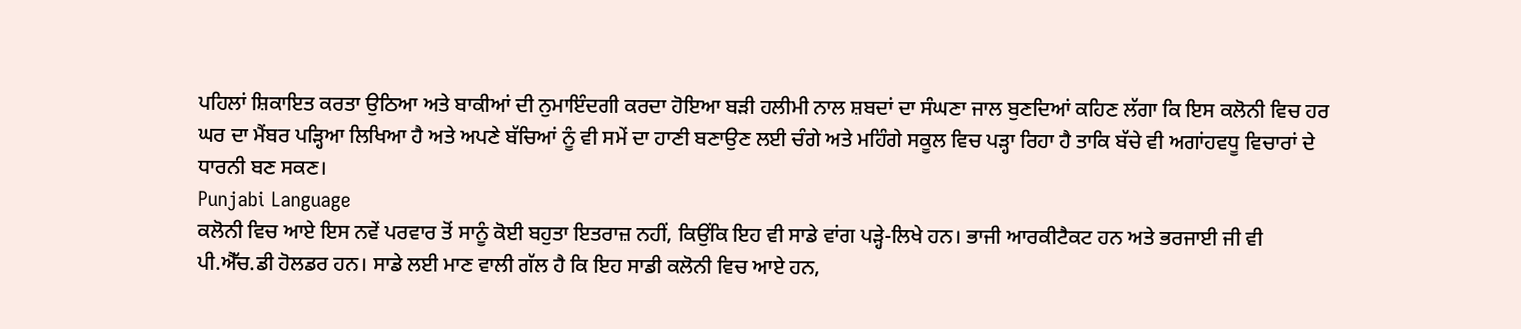ਪਹਿਲਾਂ ਸ਼ਿਕਾਇਤ ਕਰਤਾ ਉਠਿਆ ਅਤੇ ਬਾਕੀਆਂ ਦੀ ਨੁਮਾਇੰਦਗੀ ਕਰਦਾ ਹੋਇਆ ਬੜੀ ਹਲੀਮੀ ਨਾਲ ਸ਼ਬਦਾਂ ਦਾ ਸੰਘਣਾ ਜਾਲ ਬੁਣਦਿਆਂ ਕਹਿਣ ਲੱਗਾ ਕਿ ਇਸ ਕਲੋਨੀ ਵਿਚ ਹਰ ਘਰ ਦਾ ਮੈਂਬਰ ਪੜ੍ਹਿਆ ਲਿਖਿਆ ਹੈ ਅਤੇ ਅਪਣੇ ਬੱਚਿਆਂ ਨੂੰ ਵੀ ਸਮੇਂ ਦਾ ਹਾਣੀ ਬਣਾਉਣ ਲਈ ਚੰਗੇ ਅਤੇ ਮਹਿੰਗੇ ਸਕੂਲ ਵਿਚ ਪੜ੍ਹਾ ਰਿਹਾ ਹੈ ਤਾਕਿ ਬੱਚੇ ਵੀ ਅਗਾਂਹਵਧੂ ਵਿਚਾਰਾਂ ਦੇ ਧਾਰਨੀ ਬਣ ਸਕਣ।
Punjabi Language
ਕਲੋਨੀ ਵਿਚ ਆਏ ਇਸ ਨਵੇਂ ਪਰਵਾਰ ਤੋਂ ਸਾਨੂੰ ਕੋਈ ਬਹੁਤਾ ਇਤਰਾਜ਼ ਨਹੀਂ, ਕਿਉਂਕਿ ਇਹ ਵੀ ਸਾਡੇ ਵਾਂਗ ਪੜ੍ਹੇ-ਲਿਖੇ ਹਨ। ਭਾਜੀ ਆਰਕੀਟੈਕਟ ਹਨ ਅਤੇ ਭਰਜਾਈ ਜੀ ਵੀ ਪੀ.ਐੱਚ.ਡੀ ਹੋਲਡਰ ਹਨ। ਸਾਡੇ ਲਈ ਮਾਣ ਵਾਲੀ ਗੱਲ ਹੈ ਕਿ ਇਹ ਸਾਡੀ ਕਲੋਨੀ ਵਿਚ ਆਏ ਹਨ,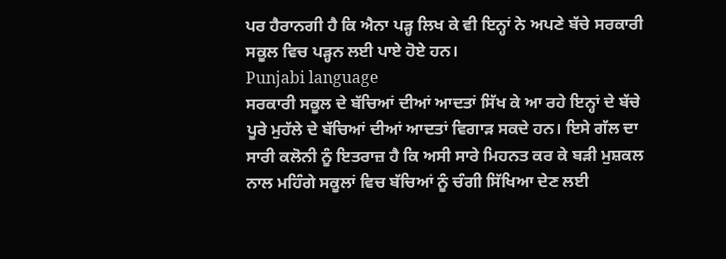ਪਰ ਹੈਰਾਨਗੀ ਹੈ ਕਿ ਐਨਾ ਪੜ੍ਹ ਲਿਖ ਕੇ ਵੀ ਇਨ੍ਹਾਂ ਨੇ ਅਪਣੇ ਬੱਚੇ ਸਰਕਾਰੀ ਸਕੂਲ ਵਿਚ ਪੜ੍ਹਨ ਲਈ ਪਾਏ ਹੋਏ ਹਨ।
Punjabi language
ਸਰਕਾਰੀ ਸਕੂਲ ਦੇ ਬੱਚਿਆਂ ਦੀਆਂ ਆਦਤਾਂ ਸਿੱਖ ਕੇ ਆ ਰਹੇ ਇਨ੍ਹਾਂ ਦੇ ਬੱਚੇ ਪੂਰੇ ਮੁਹੱਲੇ ਦੇ ਬੱਚਿਆਂ ਦੀਆਂ ਆਦਤਾਂ ਵਿਗਾੜ ਸਕਦੇ ਹਨ। ਇਸੇ ਗੱਲ ਦਾ ਸਾਰੀ ਕਲੋਨੀ ਨੂੰ ਇਤਰਾਜ਼ ਹੈ ਕਿ ਅਸੀ ਸਾਰੇ ਮਿਹਨਤ ਕਰ ਕੇ ਬੜੀ ਮੁਸ਼ਕਲ ਨਾਲ ਮਹਿੰਗੇ ਸਕੂਲਾਂ ਵਿਚ ਬੱਚਿਆਂ ਨੂੰ ਚੰਗੀ ਸਿੱਖਿਆ ਦੇਣ ਲਈ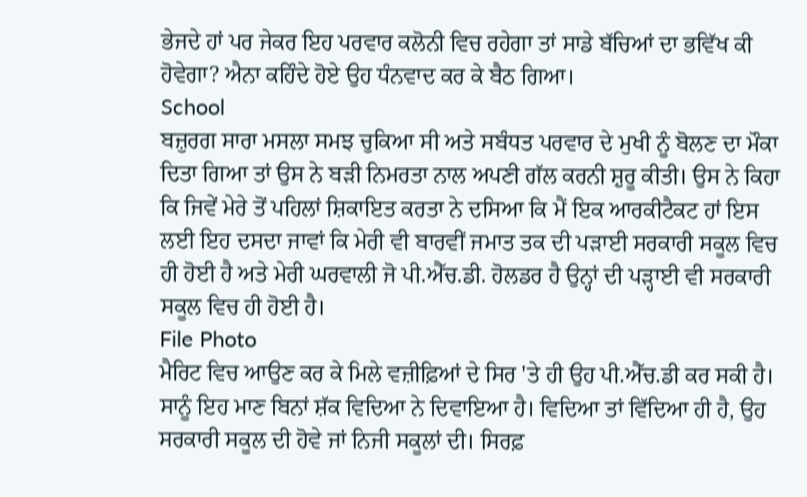ਭੇਜਦੇ ਹਾਂ ਪਰ ਜੇਕਰ ਇਹ ਪਰਵਾਰ ਕਲੋਨੀ ਵਿਚ ਰਹੇਗਾ ਤਾਂ ਸਾਡੇ ਬੱਚਿਆਂ ਦਾ ਭਵਿੱਖ ਕੀ ਹੋਵੇਗਾ? ਐਨਾ ਕਹਿੰਦੇ ਹੋਏ ਉਹ ਧੰਨਵਾਦ ਕਰ ਕੇ ਬੈਠ ਗਿਆ।
School
ਬਜ਼ੁਰਗ ਸਾਰਾ ਮਸਲਾ ਸਮਝ ਚੁਕਿਆ ਸੀ ਅਤੇ ਸਬੰਧਤ ਪਰਵਾਰ ਦੇ ਮੁਖੀ ਨੂੰ ਬੋਲਣ ਦਾ ਮੌਕਾ ਦਿਤਾ ਗਿਆ ਤਾਂ ਉਸ ਨੇ ਬੜੀ ਨਿਮਰਤਾ ਨਾਲ ਅਪਣੀ ਗੱਲ ਕਰਨੀ ਸ਼ੁਰੂ ਕੀਤੀ। ਉਸ ਨੇ ਕਿਹਾ ਕਿ ਜਿਵੇਂ ਮੇਰੇ ਤੋਂ ਪਹਿਲਾਂ ਸ਼ਿਕਾਇਤ ਕਰਤਾ ਨੇ ਦਸਿਆ ਕਿ ਮੈਂ ਇਕ ਆਰਕੀਟੈਕਟ ਹਾਂ ਇਸ ਲਈ ਇਹ ਦਸਦਾ ਜਾਵਾਂ ਕਿ ਮੇਰੀ ਵੀ ਬਾਰਵੀਂ ਜਮਾਤ ਤਕ ਦੀ ਪੜਾਈ ਸਰਕਾਰੀ ਸਕੂਲ ਵਿਚ ਹੀ ਹੋਈ ਹੈ ਅਤੇ ਮੇਰੀ ਘਰਵਾਲੀ ਜੋ ਪੀ.ਐੱਚ.ਡੀ. ਹੋਲਡਰ ਹੈ ਉਨ੍ਹਾਂ ਦੀ ਪੜ੍ਹਾਈ ਵੀ ਸਰਕਾਰੀ ਸਕੂਲ ਵਿਚ ਹੀ ਹੋਈ ਹੈ।
File Photo
ਮੈਰਿਟ ਵਿਚ ਆਉਣ ਕਰ ਕੇ ਮਿਲੇ ਵਜ਼ੀਫ਼ਿਆਂ ਦੇ ਸਿਰ 'ਤੇ ਹੀ ਉਹ ਪੀ.ਐੱਚ.ਡੀ ਕਰ ਸਕੀ ਹੈ। ਸਾਨੂੰ ਇਹ ਮਾਣ ਬਿਨਾਂ ਸ਼ੱਕ ਵਿਦਿਆ ਨੇ ਦਿਵਾਇਆ ਹੈ। ਵਿਦਿਆ ਤਾਂ ਵਿੱਦਿਆ ਹੀ ਹੈ, ਉਹ ਸਰਕਾਰੀ ਸਕੂਲ ਦੀ ਹੋਵੇ ਜਾਂ ਨਿਜੀ ਸਕੂਲਾਂ ਦੀ। ਸਿਰਫ਼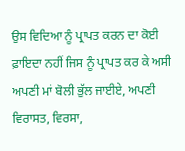ਉਸ ਵਿਦਿਆ ਨੂੰ ਪ੍ਰਾਪਤ ਕਰਨ ਦਾ ਕੋਈ ਫ਼ਾਇਦਾ ਨਹੀਂ ਜਿਸ ਨੂੰ ਪ੍ਰਾਪਤ ਕਰ ਕੇ ਅਸੀ ਅਪਣੀ ਮਾਂ ਬੋਲੀ ਭੁੱਲ ਜਾਈਏ, ਅਪਣੀ ਵਿਰਾਸਤ, ਵਿਰਸਾ,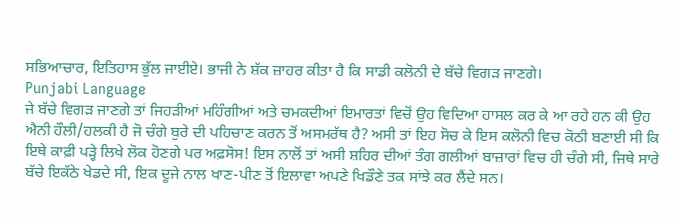ਸਭਿਆਚਾਰ, ਇਤਿਹਾਸ ਭੁੱਲ ਜਾਈਏ। ਭਾਜੀ ਨੇ ਸ਼ੱਕ ਜ਼ਾਹਰ ਕੀਤਾ ਹੈ ਕਿ ਸਾਡੀ ਕਲੋਨੀ ਦੇ ਬੱਚੇ ਵਿਗੜ ਜਾਣਗੇ।
Punjabi Language
ਜੇ ਬੱਚੇ ਵਿਗੜ ਜਾਣਗੇ ਤਾਂ ਜਿਹੜੀਆਂ ਮਹਿੰਗੀਆਂ ਅਤੇ ਚਮਕਦੀਆਂ ਇਮਾਰਤਾਂ ਵਿਚੋਂ ਉਹ ਵਿਦਿਆ ਹਾਸਲ ਕਰ ਕੇ ਆ ਰਹੇ ਹਨ ਕੀ ਉਹ ਐਨੀ ਹੌਲੀ/ਹਲਕੀ ਹੈ ਜੋ ਚੰਗੇ ਬੁਰੇ ਦੀ ਪਹਿਚਾਣ ਕਰਨ ਤੋਂ ਅਸਮਰੱਥ ਹੈ? ਅਸੀ ਤਾਂ ਇਹ ਸੋਚ ਕੇ ਇਸ ਕਲੋਨੀ ਵਿਚ ਕੋਠੀ ਬਣਾਈ ਸੀ ਕਿ ਇਥੇ ਕਾਫ਼ੀ ਪੜ੍ਹੇ ਲਿਖੇ ਲੋਕ ਹੋਣਗੇ ਪਰ ਅਫ਼ਸੋਸ! ਇਸ ਨਾਲੋਂ ਤਾਂ ਅਸੀ ਸ਼ਹਿਰ ਦੀਆਂ ਤੰਗ ਗਲੀਆਂ ਬਾਜ਼ਾਰਾਂ ਵਿਚ ਹੀ ਚੰਗੇ ਸੀ, ਜਿਥੇ ਸਾਰੇ ਬੱਚੇ ਇਕੱਠੇ ਖੇਡਦੇ ਸੀ, ਇਕ ਦੂਜੇ ਨਾਲ ਖਾਣ-ਪੀਣ ਤੋਂ ਇਲਾਵਾ ਅਪਣੇ ਖਿਡੌਣੇ ਤਕ ਸਾਂਝੇ ਕਰ ਲੈਂਦੇ ਸਨ।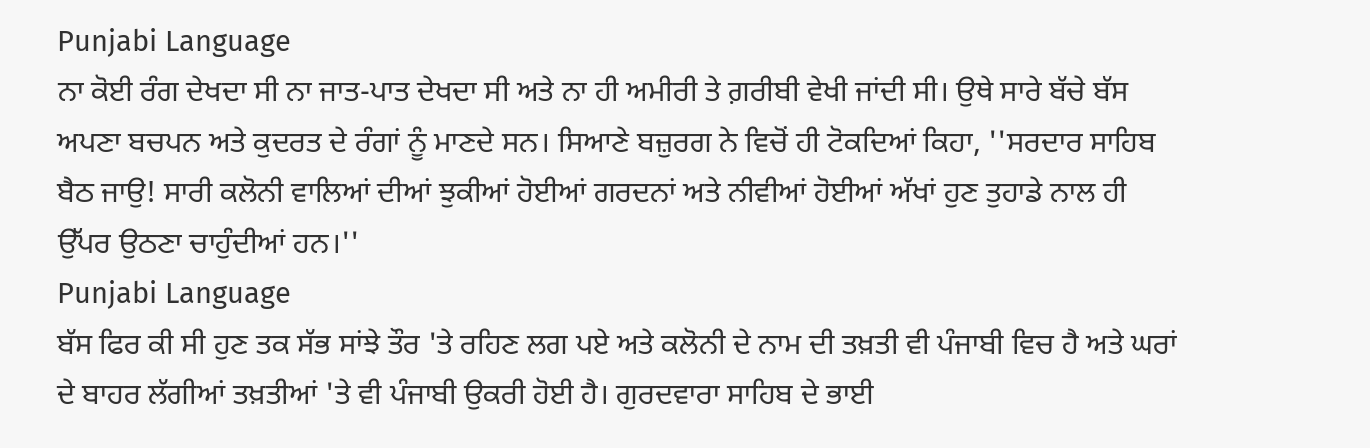Punjabi Language
ਨਾ ਕੋਈ ਰੰਗ ਦੇਖਦਾ ਸੀ ਨਾ ਜਾਤ-ਪਾਤ ਦੇਖਦਾ ਸੀ ਅਤੇ ਨਾ ਹੀ ਅਮੀਰੀ ਤੇ ਗ਼ਰੀਬੀ ਵੇਖੀ ਜਾਂਦੀ ਸੀ। ਉਥੇ ਸਾਰੇ ਬੱਚੇ ਬੱਸ ਅਪਣਾ ਬਚਪਨ ਅਤੇ ਕੁਦਰਤ ਦੇ ਰੰਗਾਂ ਨੂੰ ਮਾਣਦੇ ਸਨ। ਸਿਆਣੇ ਬਜ਼ੁਰਗ ਨੇ ਵਿਚੋਂ ਹੀ ਟੋਕਦਿਆਂ ਕਿਹਾ, ''ਸਰਦਾਰ ਸਾਹਿਬ ਬੈਠ ਜਾਉ! ਸਾਰੀ ਕਲੋਨੀ ਵਾਲਿਆਂ ਦੀਆਂ ਝੁਕੀਆਂ ਹੋਈਆਂ ਗਰਦਨਾਂ ਅਤੇ ਨੀਵੀਆਂ ਹੋਈਆਂ ਅੱਖਾਂ ਹੁਣ ਤੁਹਾਡੇ ਨਾਲ ਹੀ ਉੱਪਰ ਉਠਣਾ ਚਾਹੁੰਦੀਆਂ ਹਨ।''
Punjabi Language
ਬੱਸ ਫਿਰ ਕੀ ਸੀ ਹੁਣ ਤਕ ਸੱਭ ਸਾਂਝੇ ਤੌਰ 'ਤੇ ਰਹਿਣ ਲਗ ਪਏ ਅਤੇ ਕਲੋਨੀ ਦੇ ਨਾਮ ਦੀ ਤਖ਼ਤੀ ਵੀ ਪੰਜਾਬੀ ਵਿਚ ਹੈ ਅਤੇ ਘਰਾਂ ਦੇ ਬਾਹਰ ਲੱਗੀਆਂ ਤਖ਼ਤੀਆਂ 'ਤੇ ਵੀ ਪੰਜਾਬੀ ਉਕਰੀ ਹੋਈ ਹੈ। ਗੁਰਦਵਾਰਾ ਸਾਹਿਬ ਦੇ ਭਾਈ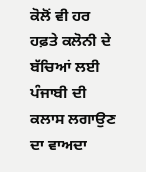ਕੋਲੋਂ ਵੀ ਹਰ ਹਫ਼ਤੇ ਕਲੋਨੀ ਦੇ ਬੱਚਿਆਂ ਲਈ ਪੰਜਾਬੀ ਦੀ ਕਲਾਸ ਲਗਾਉਣ ਦਾ ਵਾਅਦਾ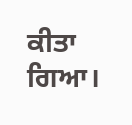ਕੀਤਾ ਗਿਆ।